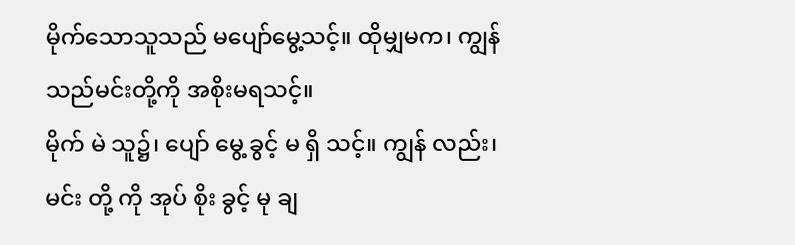မိုက်သောသူသည် မပျော်မွေ့သင့်။ ထိုမျှမက၊ ကျွန်သည်မင်းတို့ကို အစိုးမရသင့်။
မိုက် မဲ သူ၌၊ ပျော် မွေ့ ခွင့် မ ရှိ သင့်။ ကျွန် လည်း၊ မင်း တို့ ကို အုပ် စိုး ခွင့် မု ချ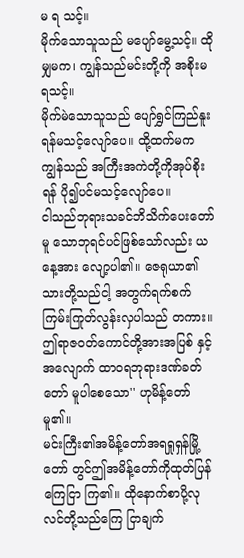မ ရ သင့်။
မိုက်သောသူသည် မပျော်မွေ့သင့်။ ထိုမျှမက၊ ကျွန်သည်မင်းတို့ကို အစိုးမရသင့်။
မိုက်မဲသောသူသည် ပျော်ရွှင်ကြည်နူးရန်မသင့်လျော်ပေ။ ထို့ထက်မက ကျွန်သည် အကြီးအကဲတို့ကိုအုပ်စိုးရန် ပို၍ပင်မသင့်လျော်ပေ။
ငါသည်ဘုရားသခင်ဘိသိက်ပေးတော်မူ သောဘုရင်ပင်ဖြစ်သော်လည်း ယနေ့အား လျော့ပါ၏။ ဇေရုယာ၏သားတို့သည်ငါ့ အတွက်ရက်စက်ကြမ်းကြုတ်လွန်းလှပါသည် တကား။ ဤရာဇဝတ်ကောင်တို့အားအပြစ် နှင့်အလျောက် ထာဝရဘုရားဒဏ်ခတ်တော် မူပါစေသော'' ဟုမိန့်တော်မူ၏။
မင်းကြီး၏အမိန့်တော်အရရှုရှန်မြို့တော် တွင်ဤအမိန့်တော်ကိုထုတ်ပြန်ကြေငြာ ကြ၏။ ထိုနောက်စာပို့လုလင်တို့သည်ကြေ ငြာချက်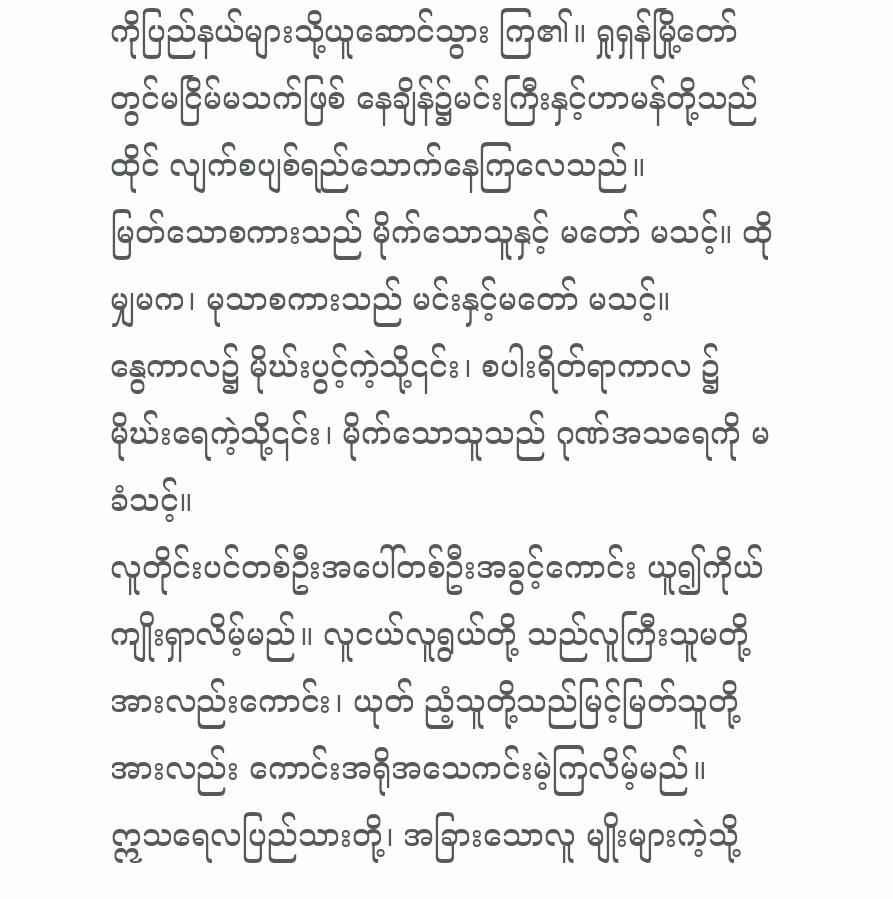ကိုပြည်နယ်များသို့ယူဆောင်သွား ကြ၏။ ရှုရှန်မြို့တော်တွင်မငြိမ်မသက်ဖြစ် နေချိန်၌မင်းကြီးနှင့်ဟာမန်တို့သည်ထိုင် လျက်စပျစ်ရည်သောက်နေကြလေသည်။
မြတ်သောစကားသည် မိုက်သောသူနှင့် မတော် မသင့်။ ထိုမျှမက၊ မုသာစကားသည် မင်းနှင့်မတော် မသင့်။
နွေကာလ၌ မိုဃ်းပွင့်ကဲ့သို့၎င်း၊ စပါးရိတ်ရာကာလ ၌ မိုဃ်းရေကဲ့သို့၎င်း၊ မိုက်သောသူသည် ဂုဏ်အသရေကို မခံသင့်။
လူတိုင်းပင်တစ်ဦးအပေါ်တစ်ဦးအခွင့်ကောင်း ယူ၍ကိုယ်ကျိုးရှာလိမ့်မည်။ လူငယ်လူရွယ်တို့ သည်လူကြီးသူမတို့အားလည်းကောင်း၊ ယုတ် ညံ့သူတို့သည်မြင့်မြတ်သူတို့အားလည်း ကောင်းအရိုအသေကင်းမဲ့ကြလိမ့်မည်။
ဣသရေလပြည်သားတို့၊ အခြားသောလူ မျိုးများကဲ့သို့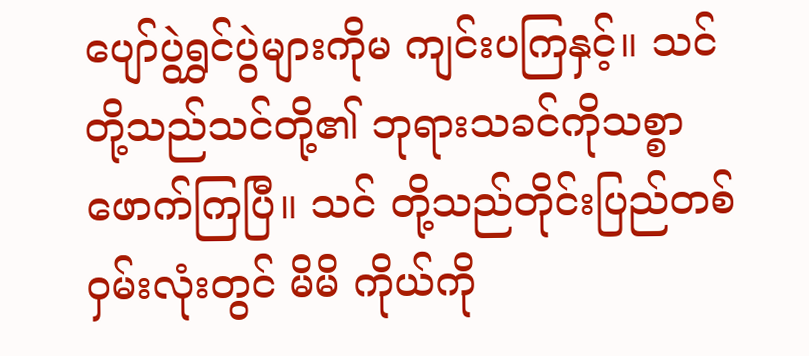ပျော်ပွဲရွှင်ပွဲများကိုမ ကျင်းပကြနှင့်။ သင်တို့သည်သင်တို့၏ ဘုရားသခင်ကိုသစ္စာဖောက်ကြပြီ။ သင် တို့သည်တိုင်းပြည်တစ်ဝှမ်းလုံးတွင် မိမိ ကိုယ်ကို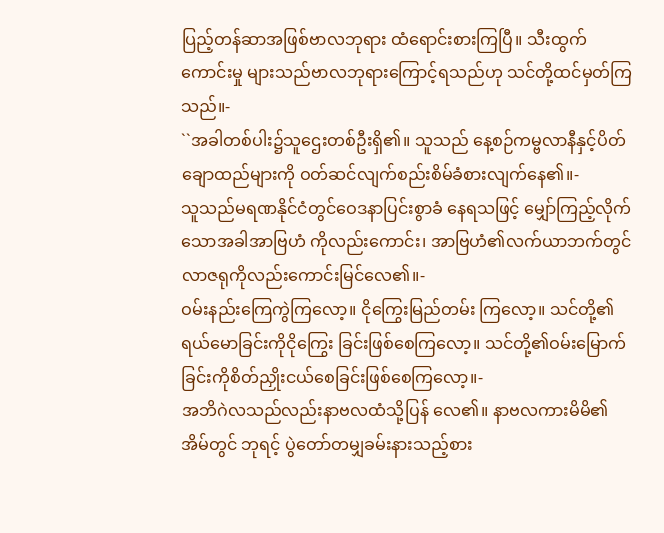ပြည့်တန်ဆာအဖြစ်ဗာလဘုရား ထံရောင်းစားကြပြီ။ သီးထွက်ကောင်းမှု များသည်ဗာလဘုရားကြောင့်ရသည်ဟု သင်တို့ထင်မှတ်ကြသည်။-
``အခါတစ်ပါး၌သူဌေးတစ်ဦးရှိ၏။ သူသည် နေ့စဉ်ကမ္ဗလာနီနှင့်ပိတ်ချောထည်များကို ဝတ်ဆင်လျက်စည်းစိမ်ခံစားလျက်နေ၏။-
သူသည်မရဏနိုင်ငံတွင်ဝေဒနာပြင်းစွာခံ နေရသဖြင့် မျှော်ကြည့်လိုက်သောအခါအာဗြဟံ ကိုလည်းကောင်း၊ အာဗြဟံ၏လက်ယာဘက်တွင် လာဇရုကိုလည်းကောင်းမြင်လေ၏။-
ဝမ်းနည်းကြေကွဲကြလော့။ ငိုကြွေးမြည်တမ်း ကြလော့။ သင်တို့၏ရယ်မောခြင်းကိုငိုကြွေး ခြင်းဖြစ်စေကြလော့။ သင်တို့၏ဝမ်းမြောက် ခြင်းကိုစိတ်ညှိုးငယ်စေခြင်းဖြစ်စေကြလော့။-
အဘိဂဲလသည်လည်းနာဗလထံသို့ပြန် လေ၏။ နာဗလကားမိမိ၏အိမ်တွင် ဘုရင့် ပွဲတော်တမျှခမ်းနားသည့်စား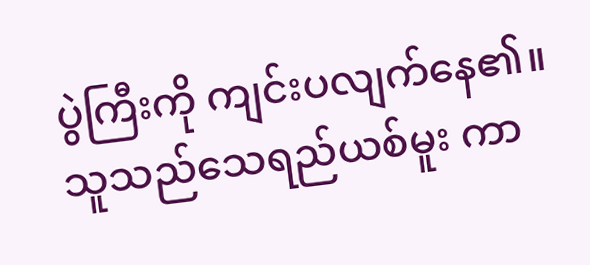ပွဲကြီးကို ကျင်းပလျက်နေ၏။ သူသည်သေရည်ယစ်မူး ကာ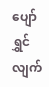ပျော်ရွှင်လျက်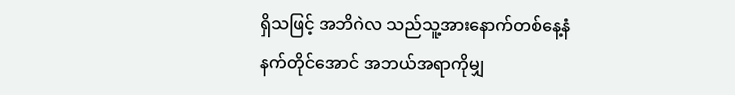ရှိသဖြင့် အဘိဂဲလ သည်သူ့အားနောက်တစ်နေ့နံနက်တိုင်အောင် အဘယ်အရာကိုမျှ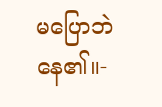မပြောဘဲနေ၏။-